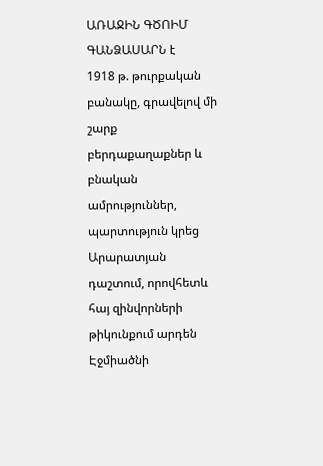ԱՌԱՋԻՆ ԳԾՈԻՄ ԳԱՆՁԱՍԱՐՆ է
1918 թ. թուրքական բանակը, գրավելով մի շարք բերդաքաղաքներ և բնական ամրություններ, պարտություն կրեց Արարատյան դաշտում, որովհետև հայ զինվորների թիկունքում արդեն Էջմիածնի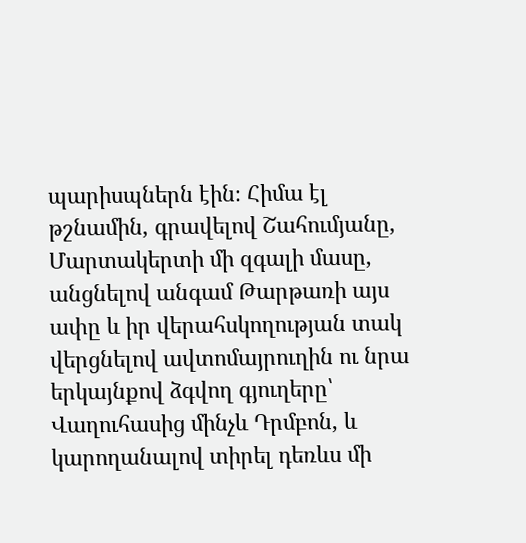պարիսպներն էին։ Հիմա էլ թշնամին, գրավելով Շահումյանը, Մարտակերտի մի զգալի մասը, անցնելով անգամ Թարթառի այս ափը և իր վերահսկողության տակ վերցնելով ավտոմայրուղին ու նրա երկայնքով ձգվող գյուղերը՝ Վաղուհասից մինչև Դրմբոն, և կարողանալով տիրել դեռևս մի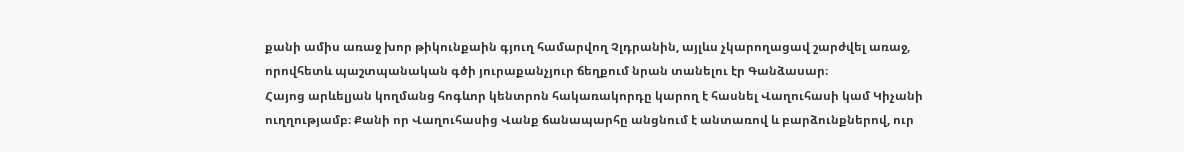քանի ամիս առաջ խոր թիկունքաին գյուղ համարվող Չլդրանին, այլևս չկարողացավ շարժվել առաջ, որովհետև պաշտպանական գծի յուրաքանչյուր ճեղքում նրան տանելու էր Գանձասար։
Հայոց արևելյան կողմանց հոգևոր կենտրոն հակառակորդը կարող է հասնել Վաղուհասի կամ Կիչանի ուղղությամբ։ Քանի որ Վաղուհասից Վանք ճանապարհը անցնում է անտառով և բարձունքներով, ուր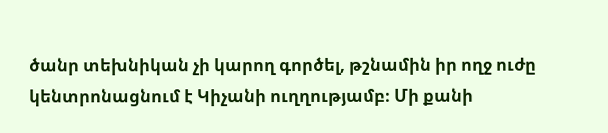ծանր տեխնիկան չի կարող գործել, թշնամին իր ողջ ուժը կենտրոնացնում է Կիչանի ուղղությամբ։ Մի քանի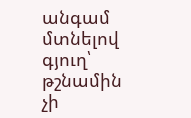անգամ մտնելով գյուղ՝ թշնամին չի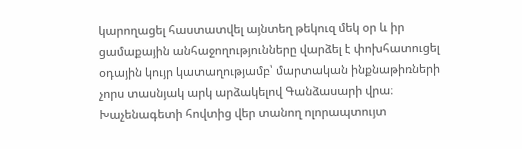կարողացել հաստատվել այնտեղ թեկուզ մեկ օր և իր ցամաքային անհաջողությունները վարձել է փոխհատուցել օդային կույր կատաղությամբ՝ մարտական ինքնաթիռների չորս տասնյակ արկ արձակելով Գանձասարի վրա։
Խաչենագետի հովտից վեր տանող ոլորապտույտ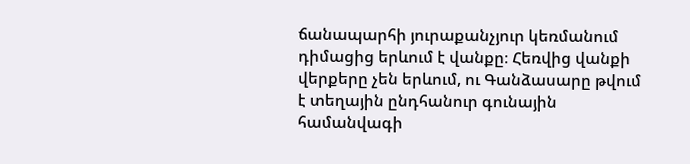ճանապարհի յուրաքանչյուր կեռմանում դիմացից երևում է վանքը։ Հեռվից վանքի վերքերը չեն երևում, ու Գանձասարը թվում է տեղային ընդհանուր գունային համանվագի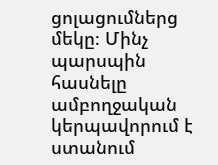ցոլացումներց մեկը։ Մինչ պարսպին հասնելը ամբողջական կերպավորում է ստանում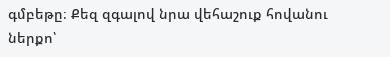գմբեթը։ Քեզ զգալով նրա վեհաշուք հովանու ներքո՝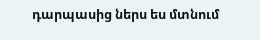դարպասից ներս ես մտնում